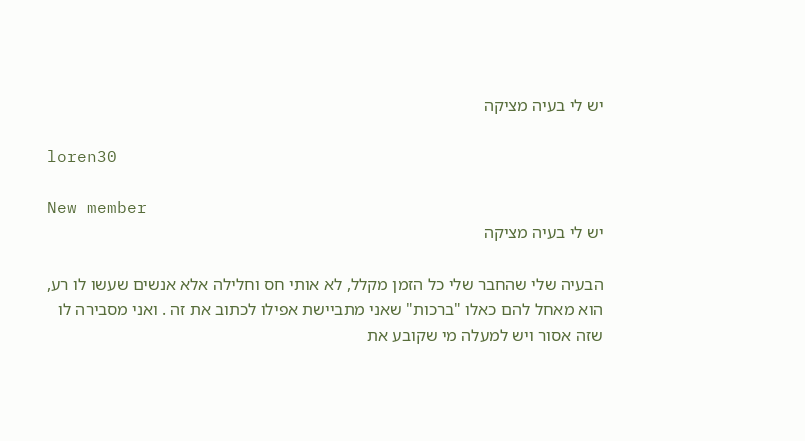יש לי בעיה מציקה

loren30

New member
יש לי בעיה מציקה

הבעיה שלי שהחבר שלי כל הזמן מקלל, לא אותי חס וחלילה אלא אנשים שעשו לו רע, הוא מאחל להם כאלו "ברכות" שאני מתביישת אפילו לכתוב את זה . ואני מסבירה לו שזה אסור ויש למעלה מי שקובע את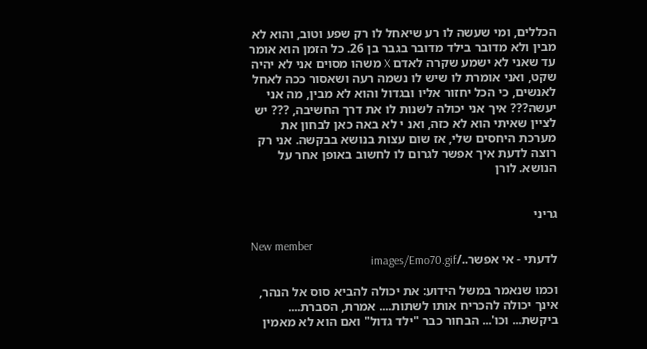הכללים, ומי שעשה לו רע שיאחל לו רק שפע וטוב, והוא לא מבין ולא מדובר בילד מדובר בגבר בן 26. כל הזמן הוא אומר עד שאני לא ישמע שקרה לאדם X משהו מסוים אני לא יהיה שקט, ואני אומרת לו שיש לו נשמה רעה ושאסור ככה לאחל לאנשים, כי הכל יחזור אליו ובגדול והוא לא מבין, מה אני יעשה??? איך אני יכולה לשנות לו את דרך החשיבה, ??? יש לציין שאיתי הוא לא כזה, ואנ י לא באה כאן לבחון את מערכת היחסים שלי, אז שום עצות בנושא בבקשה. אני רק רוצה לדעת איך אפשר לגרום לו לחשוב באופן אחר על הנושא. לורן


גריני

New member
לדעתי - אי אפשר../images/Emo70.gif

וכמו שנאמר במשל הידוע: את יכולה להביא סוס אל הנהר, אינך יכולה להכריח אותו לשתות.... אמרת, הסברת.... ביקשת... וכו'... הבחור כבר "ילד גדול" ואם הוא לא מאמין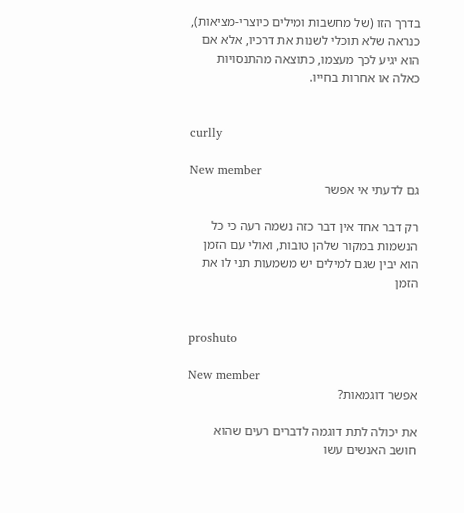בדרך הזו (של מחשבות ומילים כיוצרי-מציאות), כנראה שלא תוכלי לשנות את דרכיו, אלא אם הוא יגיע לכך מעצמו, כתוצאה מהתנסויות כאלה או אחרות בחייו.


curlly

New member
גם לדעתי אי אפשר

רק דבר אחד אין דבר כזה נשמה רעה כי כל הנשמות במקור שלהן טובות, ואולי עם הזמן הוא יבין שגם למילים יש משמעות תני לו את הזמן


proshuto

New member
אפשר דוגמאות?

את יכולה לתת דוגמה לדברים רעים שהוא חושב האנשים עשו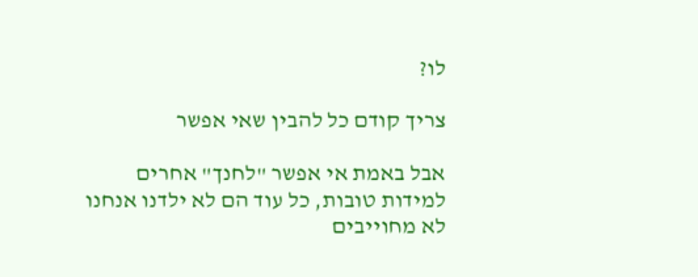לו?

צריך קודם כל להבין שאי אפשר

אבל באמת אי אפשר "לחנך" אחרים למידות טובות, כל עוד הם לא ילדנו אנחנו לא מחוייבים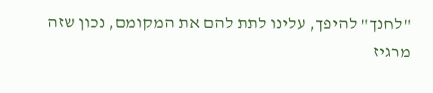"לחנך" להיפך, עלינו לתת להם את המקומם, נכון שזה מרגיז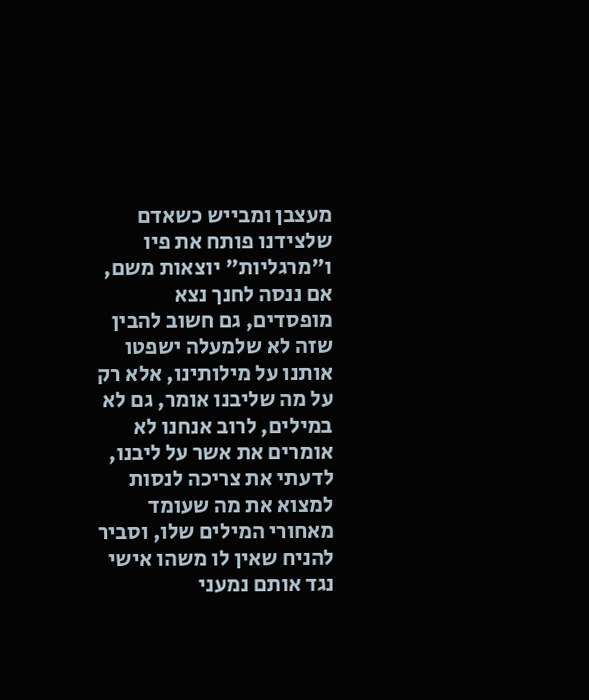מעצבן ומבייש כשאדם שלצידנו פותח את פיו ו"מרגליות" יוצאות משם, אם ננסה לחנך נצא מופסדים, גם חשוב להבין שזה לא שלמעלה ישפטו אותנו על מילותינו, אלא רק על מה שליבנו אומר, גם לא במילים, לרוב אנחנו לא אומרים את אשר על ליבנו, לדעתי את צריכה לנסות למצוא את מה שעומד מאחורי המילים שלו, וסביר להניח שאין לו משהו אישי נגד אותם נמעני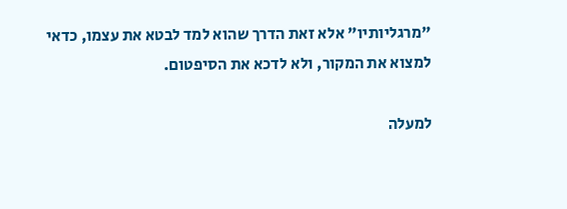"מרגליותיו" אלא זאת הדרך שהוא למד לבטא את עצמו, כדאי למצוא את המקור, ולא לדכא את הסיפטום.

למעלה